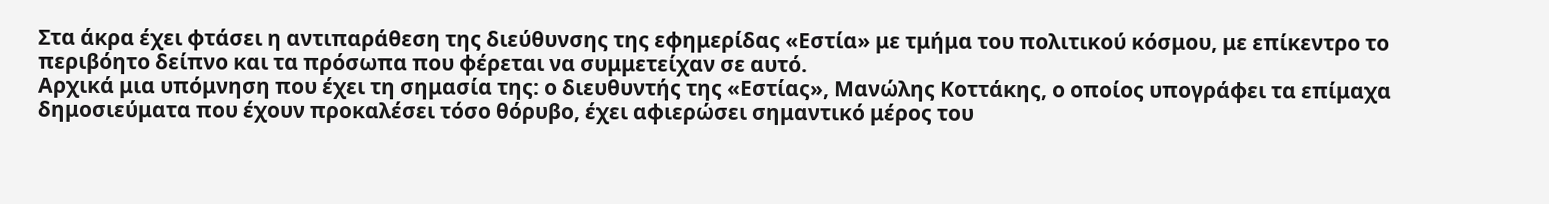Στα άκρα έχει φτάσει η αντιπαράθεση της διεύθυνσης της εφημερίδας «Εστία» με τμήμα του πολιτικού κόσμου, με επίκεντρο το περιβόητο δείπνο και τα πρόσωπα που φέρεται να συμμετείχαν σε αυτό.
Αρχικά μια υπόμνηση που έχει τη σημασία της: ο διευθυντής της «Εστίας», Μανώλης Κοττάκης, ο οποίος υπογράφει τα επίμαχα δημοσιεύματα που έχουν προκαλέσει τόσο θόρυβο, έχει αφιερώσει σημαντικό μέρος του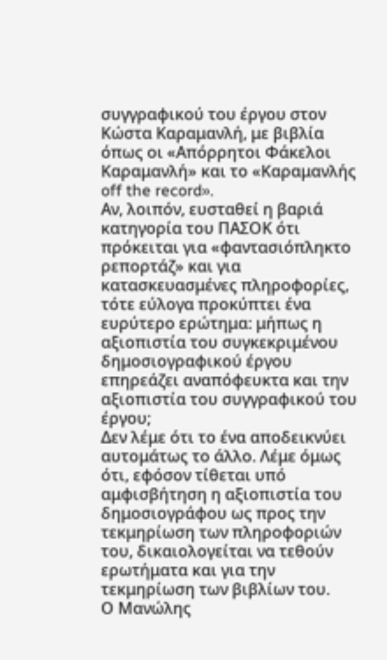συγγραφικού του έργου στον Κώστα Καραμανλή, με βιβλία όπως οι «Απόρρητοι Φάκελοι Καραμανλή» και το «Καραμανλής off the record».
Αν, λοιπόν, ευσταθεί η βαριά κατηγορία του ΠΑΣΟΚ ότι πρόκειται για «φαντασιόπληκτο ρεπορτάζ» και για κατασκευασμένες πληροφορίες, τότε εύλογα προκύπτει ένα ευρύτερο ερώτημα: μήπως η αξιοπιστία του συγκεκριμένου δημοσιογραφικού έργου επηρεάζει αναπόφευκτα και την αξιοπιστία του συγγραφικού του έργου;
Δεν λέμε ότι το ένα αποδεικνύει αυτομάτως το άλλο. Λέμε όμως ότι, εφόσον τίθεται υπό αμφισβήτηση η αξιοπιστία του δημοσιογράφου ως προς την τεκμηρίωση των πληροφοριών του, δικαιολογείται να τεθούν ερωτήματα και για την τεκμηρίωση των βιβλίων του.
Ο Μανώλης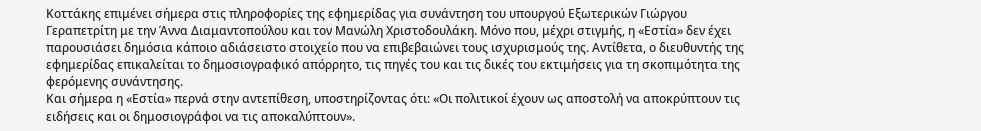Κοττάκης επιμένει σήμερα στις πληροφορίες της εφημερίδας για συνάντηση του υπουργού Εξωτερικών Γιώργου Γεραπετρίτη με την Άννα Διαμαντοπούλου και τον Μανώλη Χριστοδουλάκη. Μόνο που, μέχρι στιγμής, η «Εστία» δεν έχει παρουσιάσει δημόσια κάποιο αδιάσειστο στοιχείο που να επιβεβαιώνει τους ισχυρισμούς της. Αντίθετα, ο διευθυντής της εφημερίδας επικαλείται το δημοσιογραφικό απόρρητο, τις πηγές του και τις δικές του εκτιμήσεις για τη σκοπιμότητα της φερόμενης συνάντησης.
Και σήμερα η «Εστία» περνά στην αντεπίθεση, υποστηρίζοντας ότι: «Οι πολιτικοί έχουν ως αποστολή να αποκρύπτουν τις ειδήσεις και οι δημοσιογράφοι να τις αποκαλύπτουν».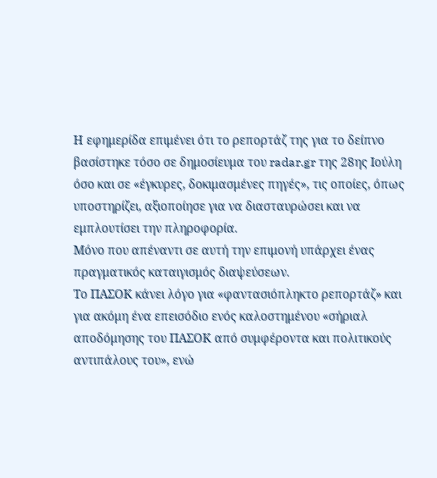Η εφημερίδα επιμένει ότι το ρεπορτάζ της για το δείπνο βασίστηκε τόσο σε δημοσίευμα του radar.gr της 28ης Ιούλη όσο και σε «έγκυρες, δοκιμασμένες πηγές», τις οποίες, όπως υποστηρίζει, αξιοποίησε για να διασταυρώσει και να εμπλουτίσει την πληροφορία.
Μόνο που απέναντι σε αυτή την επιμονή υπάρχει ένας πραγματικός καταιγισμός διαψεύσεων.
Το ΠΑΣΟΚ κάνει λόγο για «φαντασιόπληκτο ρεπορτάζ» και για ακόμη ένα επεισόδιο ενός καλοστημένου «σήριαλ αποδόμησης του ΠΑΣΟΚ από συμφέροντα και πολιτικούς αντιπάλους του», ενώ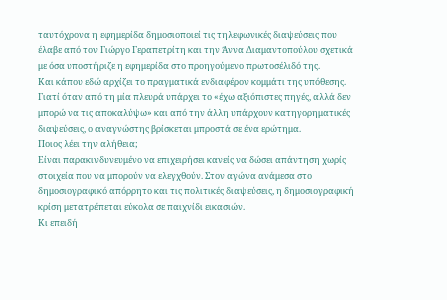ταυτόχρονα η εφημερίδα δημοσιοποιεί τις τηλεφωνικές διαψεύσεις που έλαβε από τον Γιώργο Γεραπετρίτη και την Άννα Διαμαντοπούλου σχετικά με όσα υποστήριζε η εφημερίδα στο προηγούμενο πρωτοσέλιδό της.
Και κάπου εδώ αρχίζει το πραγματικά ενδιαφέρον κομμάτι της υπόθεσης.
Γιατί όταν από τη μία πλευρά υπάρχει το «έχω αξιόπιστες πηγές, αλλά δεν μπορώ να τις αποκαλύψω» και από την άλλη υπάρχουν κατηγορηματικές διαψεύσεις, ο αναγνώστης βρίσκεται μπροστά σε ένα ερώτημα.
Ποιος λέει την αλήθεια;
Είναι παρακινδυνευμένο να επιχειρήσει κανείς να δώσει απάντηση χωρίς στοιχεία που να μπορούν να ελεγχθούν. Στον αγώνα ανάμεσα στο δημοσιογραφικό απόρρητο και τις πολιτικές διαψεύσεις, η δημοσιογραφική κρίση μετατρέπεται εύκολα σε παιχνίδι εικασιών.
Κι επειδή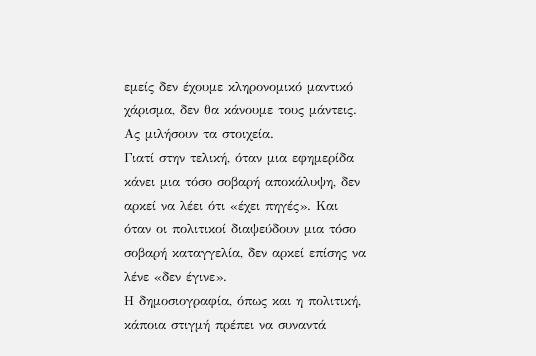εμείς δεν έχουμε κληρονομικό μαντικό χάρισμα, δεν θα κάνουμε τους μάντεις.
Ας μιλήσουν τα στοιχεία.
Γιατί στην τελική, όταν μια εφημερίδα κάνει μια τόσο σοβαρή αποκάλυψη, δεν αρκεί να λέει ότι «έχει πηγές». Και όταν οι πολιτικοί διαψεύδουν μια τόσο σοβαρή καταγγελία, δεν αρκεί επίσης να λένε «δεν έγινε».
Η δημοσιογραφία, όπως και η πολιτική, κάποια στιγμή πρέπει να συναντά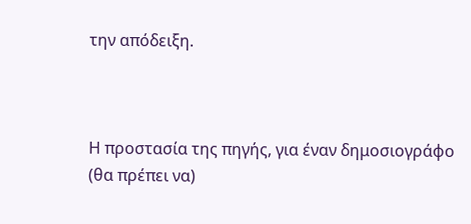την απόδειξη.



Η προστασία της πηγής, για έναν δημοσιογράφο (θα πρέπει να)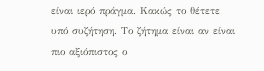είναι ιερό πράγμα. Κακώς το θέτετε υπό συζήτηση. Το ζήτημα είναι αν είναι πιο αξιόπιστος ο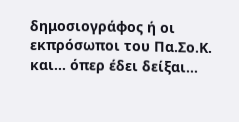δημοσιογράφος ή οι εκπρόσωποι του Πα.Σο.Κ. και… όπερ έδει δείξαι…